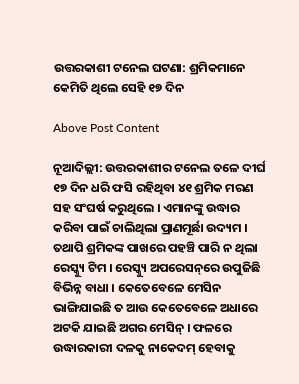ଉତ୍ତରକାଶୀ ଟନେଲ ଘଟଣା: ଶ୍ରମିକମାନେ କେମିତି ଥିଲେ ସେହି ୧୭ ଦିନ

Above Post Content

ନୂଆଦିଲ୍ଲୀ: ଉତ୍ତରକାଶୀର ଟନେଲ ତଳେ ଦୀର୍ଘ ୧୭ ଦିନ ଧରି ଫସି ରହିଥିବା ୪୧ ଶ୍ରମିକ ମରଣ ସହ ସଂଘର୍ଷ କରୁଥିଲେ । ଏମାନଙ୍କୁ ଉଦ୍ଧାର କରିବା ପାଇଁ ଚାଲିଥିଲା ପ୍ରାଣମୂର୍ଛା ଉଦ୍ୟମ । ତଥାପି ଶ୍ରମିକଙ୍କ ପାଖରେ ପହଞ୍ଚି ପାରି ନ ଥିଲା ରେସ୍କ୍ୟୁ ଟିମ । ରେସ୍କ୍ୟୁ ଅପରେସନ୍‌ରେ ଉପୁଜିଛି ବିଭିନ୍ନ ବାଧା । କେତେବେଳେ ମେସିନ ଭାଙ୍ଗିଯାଇଛି ତ ଆଉ କେତେବେଳେ ଅଧାରେ ଅଟକି ଯାଇଛି ଅଗର ମେସିନ୍ । ଫଳରେ ଉଦ୍ଧାରକାରୀ ଦଳକୁ ନାକେଦମ୍ ହେବାକୁ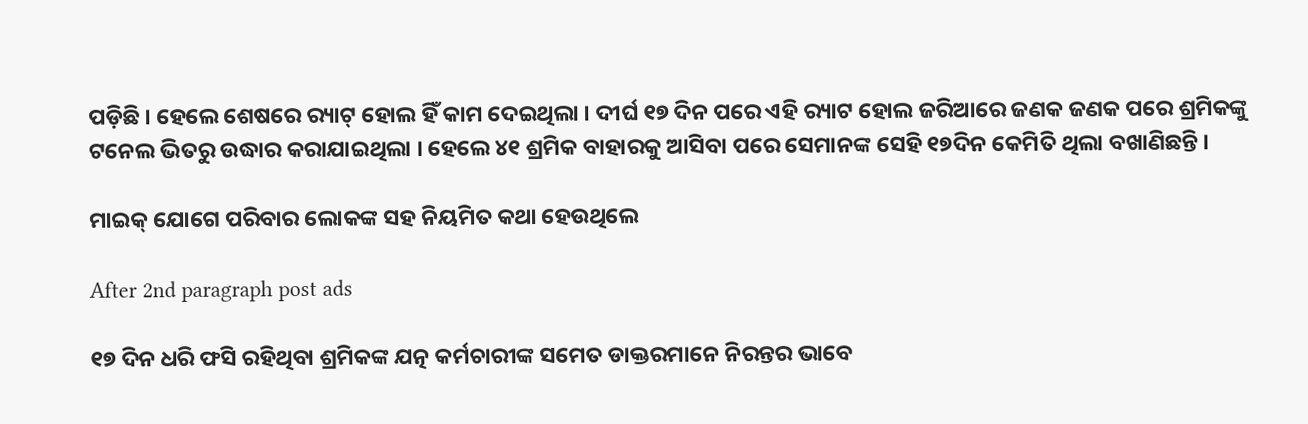ପଡ଼ିଛି । ହେଲେ ଶେଷରେ ର‌୍ୟାଟ୍ ହୋଲ ହିଁ କାମ ଦେଇଥିଲା । ଦୀର୍ଘ ୧୭ ଦିନ ପରେ ଏହି ର‌୍ୟାଟ ହୋଲ ଜରିଆରେ ଜଣକ ଜଣକ ପରେ ଶ୍ରମିକଙ୍କୁ ଟନେଲ ଭିତରୁ ଉଦ୍ଧାର କରାଯାଇଥିଲା । ହେଲେ ୪୧ ଶ୍ରମିକ ବାହାରକୁ ଆସିବା ପରେ ସେମାନଙ୍କ ସେହି ୧୭ଦିନ କେମିତି ଥିଲା ବଖାଣିଛନ୍ତି ।

ମାଇକ୍ ଯୋଗେ ପରିବାର ଲୋକଙ୍କ ସହ ନିୟମିତ କଥା ହେଉଥିଲେ

After 2nd paragraph post ads

୧୭ ଦିନ ଧରି ଫସି ରହିଥିବା ଶ୍ରମିକଙ୍କ ଯତ୍ନ କର୍ମଚାରୀଙ୍କ ସମେତ ଡାକ୍ତରମାନେ ନିରନ୍ତର ଭାବେ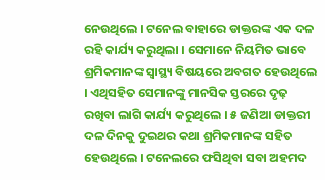ନେଉଥିଲେ । ଟନେଲ ବାହାରେ ଡାକ୍ତରଙ୍କ ଏକ ଦଳ ରହି କାର୍ଯ୍ୟ କରୁଥିଲା । ସେମାନେ ନିୟମିତ ଭାବେ ଶ୍ରମିକମାନଙ୍କ ସ୍ୱାସ୍ଥ୍ୟ ବିଷୟରେ ଅବଗତ ହେଉଥିଲେ । ଏଥିସହିତ ସେମାନଙ୍କୁ ମାନସିକ ସ୍ତରରେ ଦୃଢ଼ ରଖିବା ଲାଗି କାର୍ଯ୍ୟ କରୁଥିଲେ । ୫ ଜଣିଆ ଡାକ୍ତରୀ ଦଳ ଦିନକୁ ଦୁଇଥର କଥା ଶ୍ରମିକମାନଙ୍କ ସହିତ ହେଉଥିଲେ । ଟନେଲରେ ଫସିଥିବା ସବା ଅହମଦ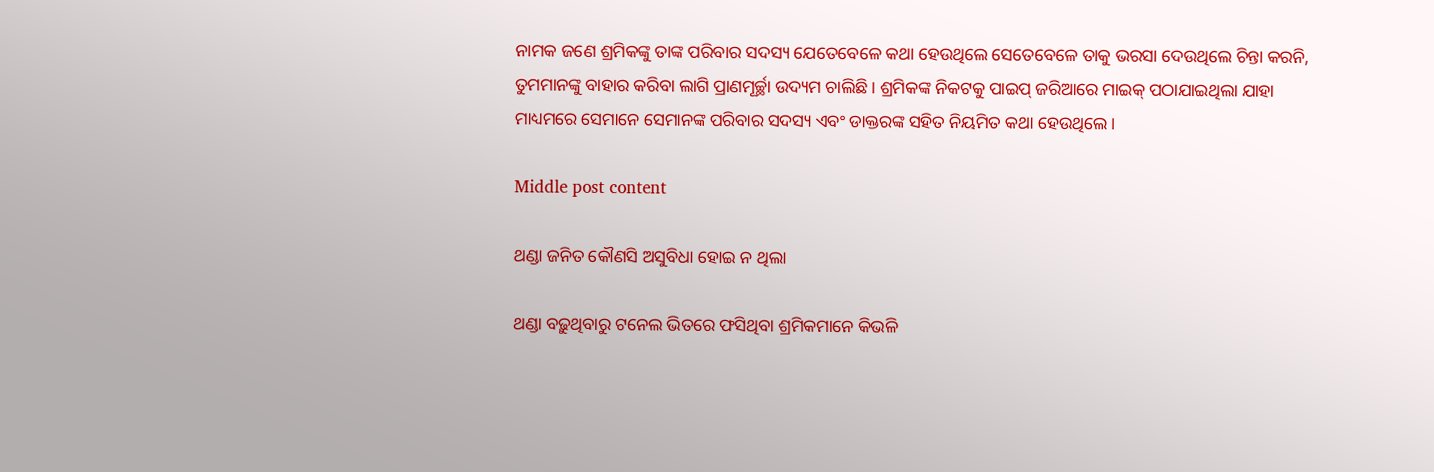ନାମକ ଜଣେ ଶ୍ରମିକଙ୍କୁ ତାଙ୍କ ପରିବାର ସଦସ୍ୟ ଯେତେବେଳେ କଥା ହେଉଥିଲେ ସେତେବେଳେ ତାକୁ ଭରସା ଦେଉଥିଲେ ଚିନ୍ତା କରନି, ତୁମମାନଙ୍କୁ ବାହାର କରିବା ଲାଗି ପ୍ରାଣମୂର୍ଚ୍ଛା ଉଦ୍ୟମ ଚାଲିଛି । ଶ୍ରମିକଙ୍କ ନିକଟକୁ ପାଇପ୍ ଜରିଆରେ ମାଇକ୍ ପଠାଯାଇଥିଲା ଯାହା ମାଧ୍ୟମରେ ସେମାନେ ସେମାନଙ୍କ ପରିବାର ସଦସ୍ୟ ଏବଂ ଡାକ୍ତରଙ୍କ ସହିତ ନିୟମିତ କଥା ହେଉଥିଲେ ।

Middle post content

ଥଣ୍ଡା ଜନିତ କୌଣସି ଅସୁବିଧା ହୋଇ ନ ଥିଲା

ଥଣ୍ଡା ବଢ଼ୁଥିବାରୁ ଟନେଲ ଭିତରେ ଫସିଥିବା ଶ୍ରମିକମାନେ କିଭଳି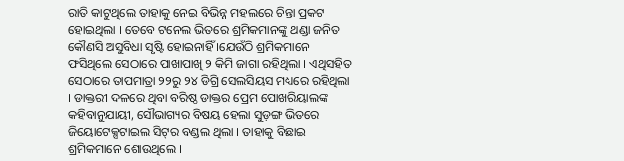ରାତି କାଟୁଥିଲେ ତାହାକୁ ନେଇ ବିଭିନ୍ନ ମହଲରେ ଚିନ୍ତା ପ୍ରକଟ ହୋଇଥିଲା । ତେବେ ଟନେଲ ଭିତରେ ଶ୍ରମିକମାନଙ୍କୁ ଥଣ୍ଡା ଜନିତ କୌଣସି ଅସୁବିଧା ସୃଷ୍ଟି ହୋଇନାହିଁ ।ଯେଉଁଠି ଶ୍ରମିକମାନେ ଫସିଥିଲେ ସେଠାରେ ପାଖାପାଖି ୨ କିମି ଜାଗା ରହିଥିଲା । ଏଥିସହିତ ସେଠାରେ ତାପମାତ୍ରା ୨୨ରୁ ୨୪ ଡିଗ୍ରି ସେଲସିୟସ ମଧ୍ୟରେ ରହିଥିଲା । ଡାକ୍ତରୀ ଦଳରେ ଥିବା ବରିଷ୍ଠ ଡାକ୍ତର ପ୍ରେମ ପୋଖରିୟାଲଙ୍କ କହିବାନୁଯାୟୀ, ସୌଭାଗ୍ୟର ବିଷୟ ହେଲା ସୁଡ଼ଙ୍ଗ ଭିତରେ ଜିୟୋଟେକ୍ସଟାଇଲ ସିଟ୍‌ର ବଣ୍ଡଲ ଥିଲା । ତାହାକୁ ବିଛାଇ ଶ୍ରମିକମାନେ ଶୋଉଥିଲେ ।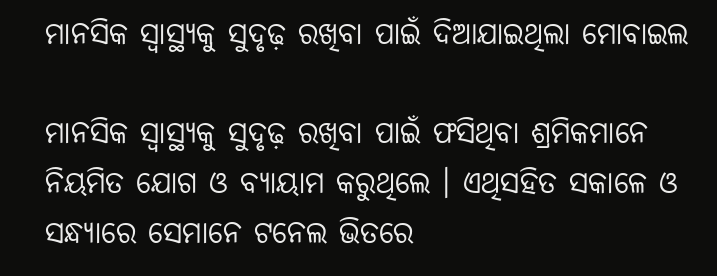ମାନସିକ ସ୍ୱାସ୍ଥ୍ୟକୁ ସୁଦୃଢ଼ ରଖିବା ପାଇଁ ଦିଆଯାଇଥିଲା ମୋବାଇଲ

ମାନସିକ ସ୍ୱାସ୍ଥ୍ୟକୁ ସୁଦୃଢ଼ ରଖିବା ପାଇଁ ଫସିଥିବା ଶ୍ରମିକମାନେ ନିୟମିତ ଯୋଗ ଓ ବ୍ୟାୟାମ କରୁଥିଲେ । ଏଥିସହିତ ସକାଳେ ଓ ସନ୍ଧ୍ୟାରେ ସେମାନେ ଟନେଲ ଭିତରେ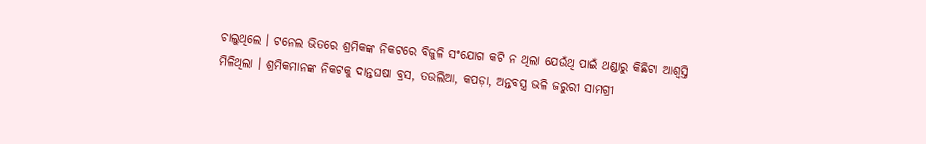ଚାଲୁଥିଲେ । ଟନେଲ ଭିତରେ ଶ୍ରମିକଙ୍କ ନିକଟରେ ବିଜୁଳି ସଂଯୋଗ କଟି ନ ଥିଲା ଯେଉଁଥି ପାଇଁ ଥଣ୍ଡାରୁ କିଛିଟା ଆଶ୍ୱସ୍ତି ମିଳିଥିଲା । ଶ୍ରମିକମାନଙ୍କ ନିକଟକୁ ଦାନ୍ତଘଷା ବ୍ରସ, ତଉଲିଆ, କପଡ଼ା, ଅନ୍ତବସ୍ତ୍ର ଭଳି ଜରୁରୀ ସାମଗ୍ରୀ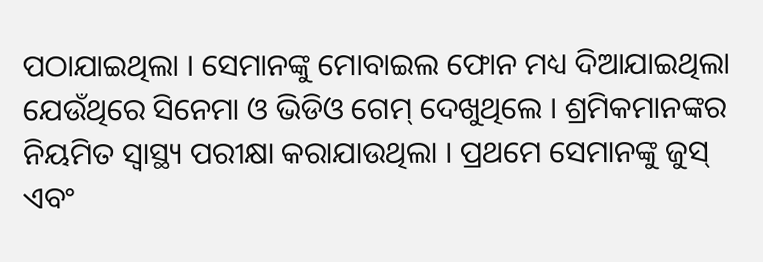ପଠାଯାଇଥିଲା । ସେମାନଙ୍କୁ ମୋବାଇଲ ଫୋନ ମଧ୍ୟ ଦିଆଯାଇଥିଲା ଯେଉଁଥିରେ ସିନେମା ଓ ଭିଡିଓ ଗେମ୍ ଦେଖୁଥିଲେ । ଶ୍ରମିକମାନଙ୍କର ନିୟମିତ ସ୍ୱାସ୍ଥ୍ୟ ପରୀକ୍ଷା କରାଯାଉଥିଲା । ପ୍ରଥମେ ସେମାନଙ୍କୁ ଜୁସ୍ ଏବଂ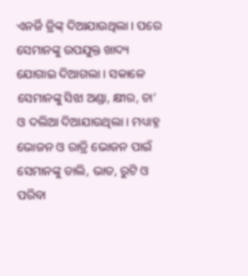ଏନର୍ଜି ଡ୍ରିଙ୍କ୍ ଦିଆଯାଉଥିଲା । ପରେ ସେମାନଙ୍କୁ ଉପଯୁକ୍ତ ଖାଦ୍ୟ ଯୋଗାଇ ଦିଆଗଲା । ସକାଳେ ସେମାନଙ୍କୁ ସିଝା ଅଣ୍ଡା, କ୍ଷୀର, ଚା’ ଓ ଦଲିଆ ଦିଆଯାଉଥିଲା । ମଧ୍ୟାହ୍ନ ଭୋଜନ ଓ ରାତ୍ରି ଭୋଜନ ପାଇଁ ସେମାନଙ୍କୁ ଡାଲି, ଭାତ, ରୁଟି ଓ ପରିବା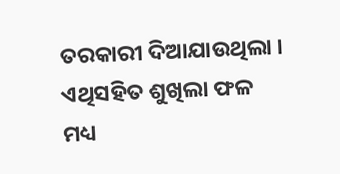ତରକାରୀ ଦିଆଯାଉଥିଲା । ଏଥିସହିତ ଶୁଖିଲା ଫଳ ମଧ୍ୟ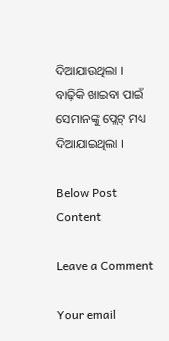ଦିଆଯାଉଥିଲା । ବାଢ଼ିକି ଖାଇବା ପାଇଁ ସେମାନଙ୍କୁ ପ୍ଲେଟ୍ ମଧ୍ୟ ଦିଆଯାଇଥିଲା ।

Below Post Content

Leave a Comment

Your email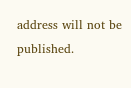address will not be published.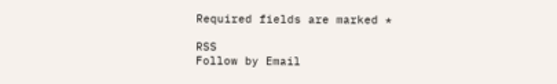Required fields are marked *

RSS
Follow by Email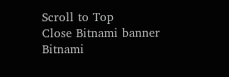Scroll to Top
Close Bitnami banner
Bitnami